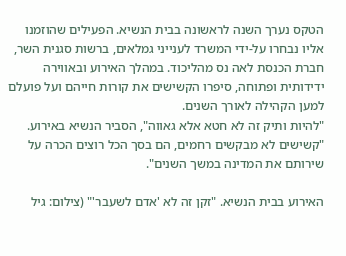הטקס נערך השנה לראשונה בבית הנשיא. הפעילים שהוזמנו אליו נבחרו על-ידי המשרד לענייני גמלאים, ברשות סגנית השר, חברת הכנסת לאה נס מהליכוד. במהלך האירוע ובאווירה ידידותית ופתוחה, סיפרו הקשישים את קורות חייהם ועל פועלם למען הקהילה לאורך השנים.
"להיות ותיק זה לא חטא אלא גאווה", הסביר הנשיא באירוע. "קשישים לא מבקשים רחמים, הם בסך הכל רוצים הכרה על שירותם את המדינה במשך השנים".

האירוע בבית הנשיא. "זקן זה לא 'אדם לשעבר'" (צילום: גיל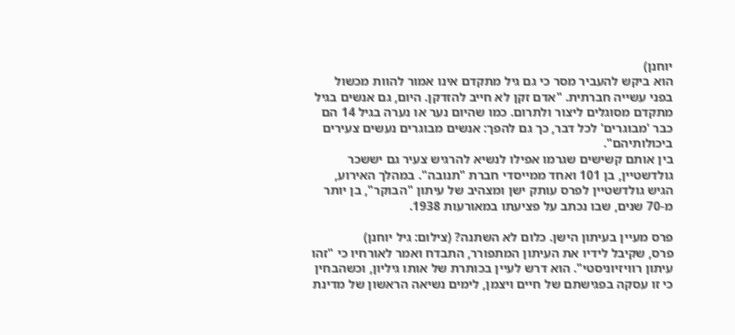יוחנן)
הוא ביקש להעביר מסר כי גם גיל מתקדם אינו אמור להוות מכשול בפני עשייה חברתית. "אדם זקן לא חייב להזדקן. היום, גם אנשים בגיל מתקדם מסוגלים ליצור ולתרום. כמו שהיום נער או נערה בגיל 14 הם כבר 'מבוגרים' לכל דבר, כך גם להפך: אנשים מבוגרים נעשים צעירים ביכולותיהם".
בין אותם קשישים שגרמו אפילו לנשיא להרגיש צעיר גם יששכר גולדשטיין, בן 101 ואחד ממייסדי חברת "תנובה". במהלך האירוע, הגיש גולדשטיין לפרס עותק ישן ומצהיב של עיתון "הבוקר", בן יותר מ-70 שנים, שבו נכתב על פציעתו במאורעות 1938.

פרס מעיין בעיתון הישן. כלום לא השתנה? (צילום: גיל יוחנן)
פרס, שקיבל לידיו את העיתון המתפורר, התבדח ואמר לאורחיו כי "זהו עיתון רוויזיוניסטי". הוא דרש לעיין בכותרת של אותו גיליון, וכשהבחין כי זו עסקה בפגישתם של חיים ויצמן, לימים נשיאה הראשון של מדינת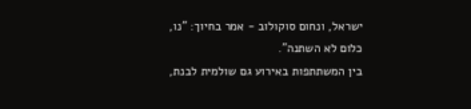ישראל, ונחום סוקולוב - אמר בחיוך: "נו, כלום לא השתנה".
בין המשתתפות באירוע גם שולמית לבנת,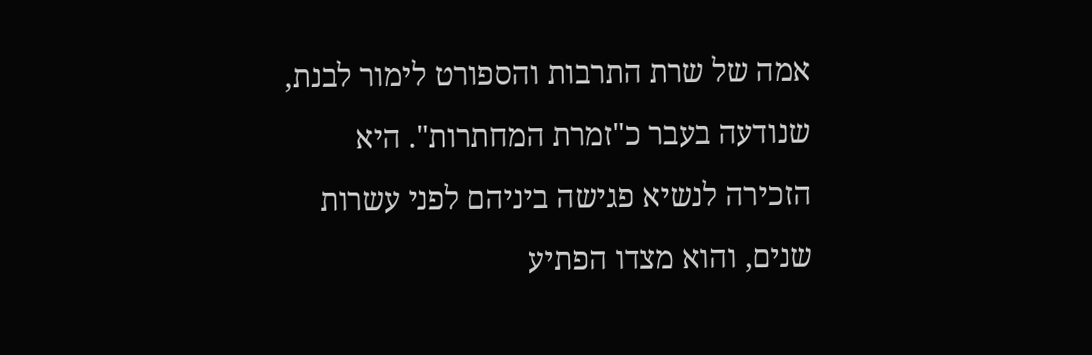אמה של שרת התרבות והספורט לימור לבנת, שנודעה בעבר כ"זמרת המחתרות". היא הזכירה לנשיא פגישה ביניהם לפני עשרות שנים, והוא מצדו הפתיע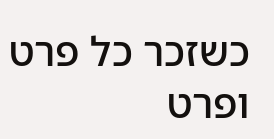כשזכר כל פרט ופרט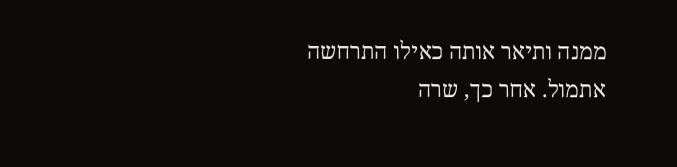ממנה ותיאר אותה כאילו התרחשה אתמול. אחר כך, שרה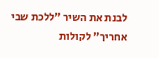לבנת את השיר "ללכת שבי אחריך" לקולות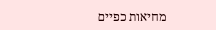מחיאות כפיים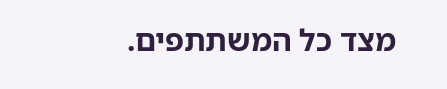מצד כל המשתתפים.